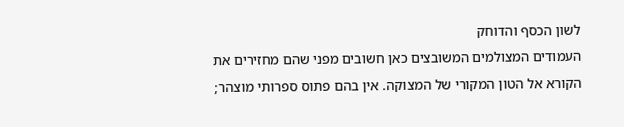לשון הכסף והדוחק
העמודים המצולמים המשובצים כאן חשובים מפני שהם מחזירים את הקורא אל הטון המקורי של המצוקה. אין בהם פתוס ספרותי מוצהר;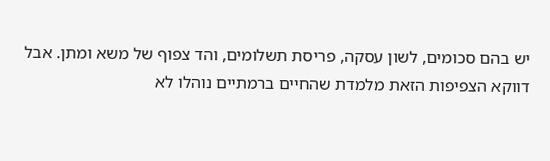יש בהם סכומים, לשון עסקה, פריסת תשלומים, והד צפוף של משא ומתן. אבל דווקא הצפיפות הזאת מלמדת שהחיים ברמתיים נוהלו לא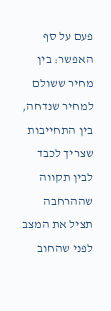פעם על סף האפשר: בין מחיר ששולם למחיר שנדחה, בין התחייבות שצריך לכבד לבין תקווה שההרחבה תציל את המצב לפני שהחוב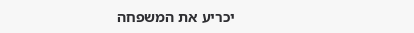יכריע את המשפחה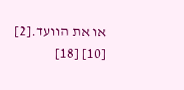או את הוועד.[2] [10] [18]